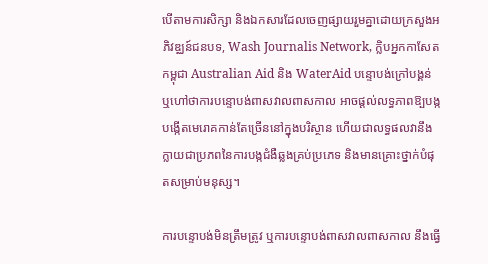បើតាមការសិក្សា និងឯកសារដែលចេញផ្សាយរួមគ្នាដោយក្រសួងអភិវឌ្ឈន៍ជនបទ, Wash Journalis Network, ក្លិបអ្នកកាសែតកម្ពុជា Australian Aid និង WaterAid បន្ទោបង់ក្រៅបង្គន់ ឬហៅថាការបន្ទោបង់ពាសវាលពាសកាល អាចផ្ដល់លទ្ធភាពឱ្បបង្កបង្កើតមេរោគកាន់តែច្រើននៅក្នុងបរិស្ថាន ហើយជាលទ្ធផលវានឹងក្លាយជាប្រភពនៃការបង្កជំងឺឆ្លងគ្រប់ប្រភេទ និងមានគ្រោះថ្នាក់បំផុតសម្រាប់មនុស្ស។

ការបន្ទោបង់មិនត្រឹមត្រូវ ឬការបន្ទោបង់ពាសវាលពាសកាល នឹងធ្វើ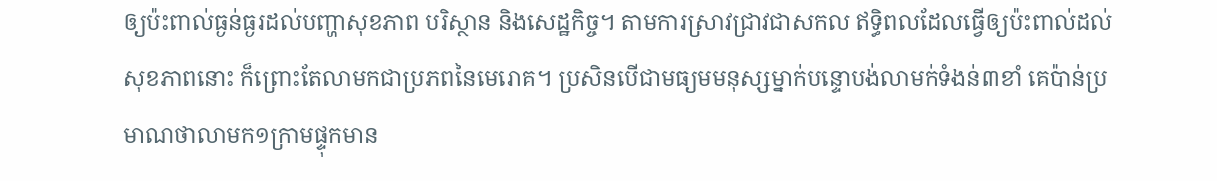ឲ្យប៉ះពាល់ធ្ងន់ធ្ងរដល់បញ្ហាសុខភាព បរិស្ថាន និងសេដ្ឋកិច្ច។ តាមការស្រាវជ្រាវជាសកល ឥទ្ធិពលដែលធ្វើឲ្យប៉ះពាល់ដល់សុខភាពនោះ ក៏ព្រោះតែលាមកជាប្រភពនៃមេរោគ។ ប្រសិនបើជាមធ្យមមនុស្សម្នាក់បន្ទោបង់លាមក់ទំងន់៣ខាំ គេប៉ាន់ប្រមាណថាលាមក១ក្រាមផ្ទុកមាន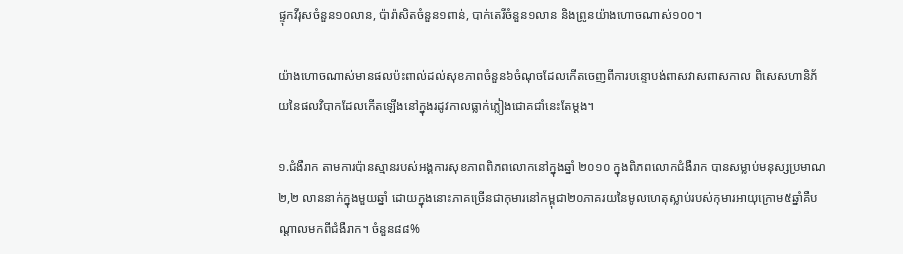ផ្ទុកវីរុសចំនួន១០លាន, ប៉ារ៉ាសិតចំនួន១ពាន់, បាក់តេរីចំនួន១លាន និងព្រូនយ៉ាងហោចណាស់១០០។

យ៉ាងហោចណាស់មានផលប៉ះពាល់ដល់សុខភាពចំនួន៦ចំណុចដែលកើតចេញពីការបន្ទោបង់ពាសវាសពាសកាល ពិសេសហានិភ័យនៃផលវិបាកដែលកើតឡើងនៅក្នុងរដូវកាលធ្លាក់ភ្លៀងជោគជាំនេះតែម្ដង។

១.ជំងឺរាក តាមការប៉ានស្មានរបស់អង្គការសុខភាពពិភពលោកនៅក្នុងឆ្នាំ ២០១០ ក្នុងពិភពលោកជំងឺរាក បានសម្លាប់មនុស្សប្រមាណ២,២ លាននាក់ក្នុងមួយឆ្នាំ ដោយក្នុងនោះភាគច្រើនជាកុមារនៅកម្ពុជា២០ភាគរយនៃមូលហេតុស្លាប់របស់កុមារអាយុក្រោម៥ឆ្នាំគឺបណ្តាលមកពីជំងឺរាក។ ចំនួន៨៨%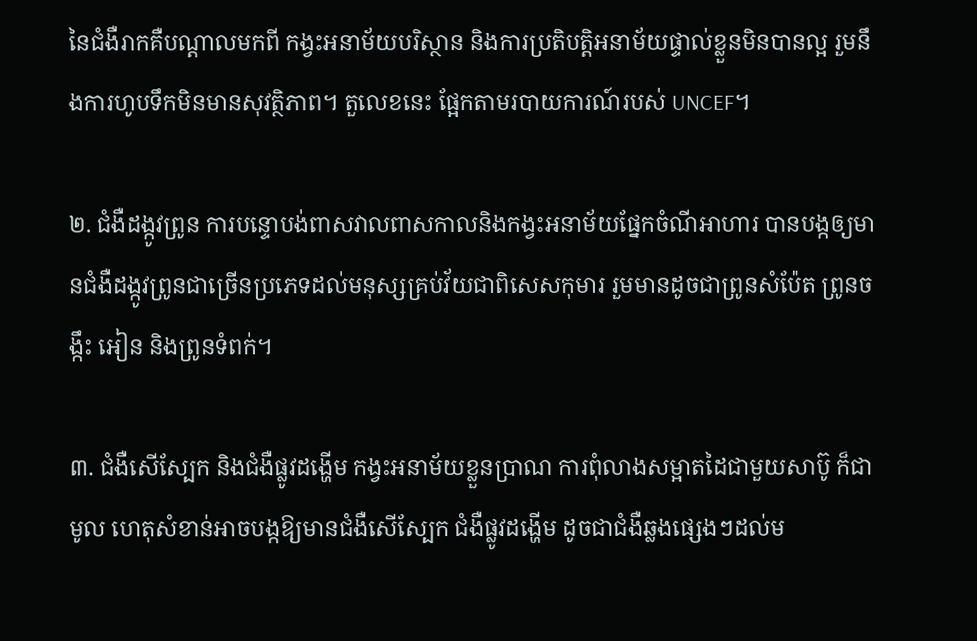នៃជំងឺរាកគឺបណ្តាលមកពី កង្វះអនាម័យបរិស្ថាន និងការប្រតិបត្តិអនាម័យផ្ទាល់ខ្លួនមិនបានល្អ រួមនឹងការហូបទឹកមិនមានសុវត្ថិភាព។ តួលេខនេះ ផ្អែកតាមរបាយការណ៍របស់ UNCEF។

២. ជំងឺដង្កូវព្រូន ការបន្ទោបង់ពាសវាលពាសកាលនិងកង្វះអនាម័យផ្នែកចំណីអាហារ បានបង្កឲ្យមានជំងឺដង្កូវព្រូនជាច្រើនប្រភេទដល់មនុស្សគ្រប់វ័យជាពិសេសកុមារ រួមមានដូចជាព្រូនសំប៉ែត ព្រូនចង្កឹះ អៀន និងព្រូនទំពក់។

៣. ជំងឺសើស្បែក និងជំងឺផ្លូវដង្ហើម កង្វះអនាម័យខ្លួនប្រាណ ការពុំលាងសម្អាតដៃជាមួយសាប៊ូ ក៏ជាមូល ហេតុសំខាន់អាចបង្កឱ្យមានជំងឺសើស្បែក ជំងឺផ្លូវដង្ហើម ដូចជាជំងឺឆ្លងផ្សេងៗដល់ម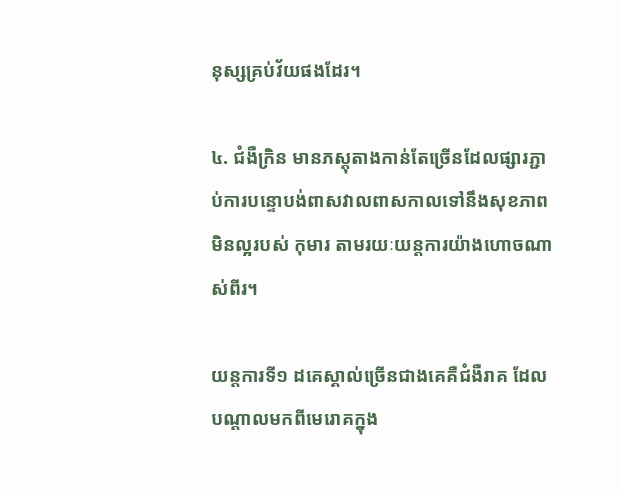នុស្សគ្រប់វ័យផងដែរ។

៤. ជំងឺក្រិន មានភស្តុតាងកាន់តែច្រើនដែលផ្សារភ្ជាប់ការបន្ទោបង់ពាសវាលពាសកាលទៅនឹងសុខភាពមិនល្អរបស់ កុមារ តាមរយៈយន្តការយ៉ាងហោចណាស់ពីរ។

យន្តការទី១ ដគេស្គាល់ច្រើនជាងគេគឺជំងឺរាគ ដែលបណ្តាលមកពីមេរោគក្នុង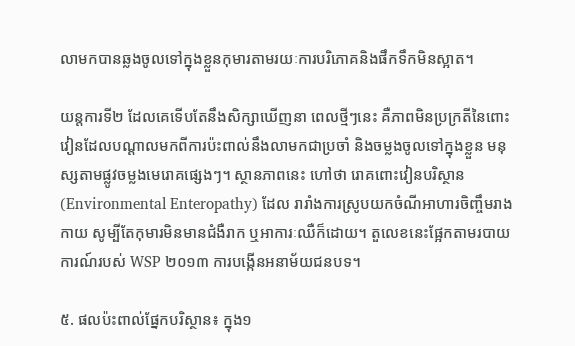លាមកបានឆ្លងចូលទៅក្នុងខ្លួនកុមារតាមរយៈការបរិភោគនិងផឹកទឹកមិនស្អាត។

យន្តការទី២ ដែលគេទើបតែនឹងសិក្សាឃើញនា ពេលថ្មីៗនេះ គឺភាពមិនប្រក្រតីនៃពោះវៀនដែលបណ្តាលមកពីការប៉ះពាល់នឹងលាមកជាប្រចាំ និងចម្លងចូលទៅក្នុងខ្លួន មនុស្សតាមផ្លូវចម្លងមេរោគផ្សេងៗ។ ស្ថានភាពនេះ ហៅថា រោគពោះវៀនបរិស្ថាន (Environmental Enteropathy) ដែល រារាំងការស្រូបយកចំណីអាហារចិញ្ចឹមរាងកាយ សូម្បីតែកុមារមិនមានជំងឺរាក ឬអាការៈឈឺក៏ដោយ។ តួលេខនេះផ្អែកតាមរបាយការណ៍របស់ WSP ២០១៣ ការបង្កើនអនាម័យជនបទ។

៥. ផលប៉ះពាល់ផ្នែកបរិស្ថាន៖ ក្នុង១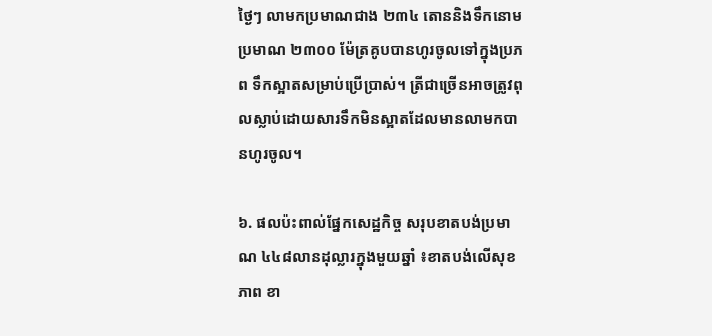ថ្ងៃៗ លាមកប្រមាណជាង ២៣៤ តោននិងទឹកនោមប្រមាណ ២៣០០ ម៉ែត្រគូបបានហូរចូលទៅក្នុងប្រភព ទឹកស្អាតសម្រាប់ប្រើប្រាស់។ ត្រីជាច្រើនអាចត្រូវពុលស្លាប់ដោយសារទឹកមិនស្អាតដែលមានលាមកបានហូរចូល។

៦. ផលប៉ះពាល់ផ្នែកសេដ្ឋកិច្ច សរុបខាតបង់ប្រមាណ ៤៤៨លានដុល្លារក្នុងមួយឆ្នាំ ៖ខាតបង់លើសុខភាព ខា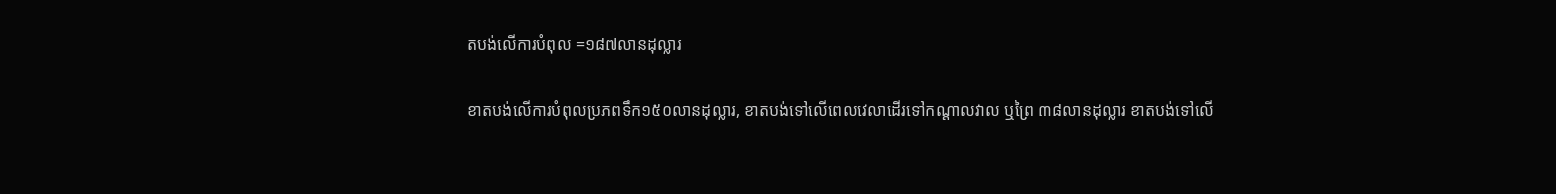តបង់លើការបំពុល =១៨៧លានដុល្លារ

ខាតបង់លើការបំពុលប្រភពទឹក១៥០លានដុល្លារ, ខាតបង់ទៅលើពេលវេលាដើរទៅកណ្ដាលវាល ឬព្រៃ ៣៨លានដុល្លារ ខាតបង់ទៅលើ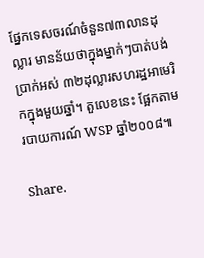ផ្នែកទេសចរណ៍ចំនួន៧៣លានដុល្លារ មានន័យថាក្នុងម្នាក់ៗបាត់បង់ប្រាក់អស់ ៣២ដុល្លារសហរដ្ឋអាមេរិកក្នុងមួយឆ្នាំ។ តួលេខនេះ ផ្អែកតាមរបាយការណ៍ WSP ឆ្នាំ២០០៨៕

Share.